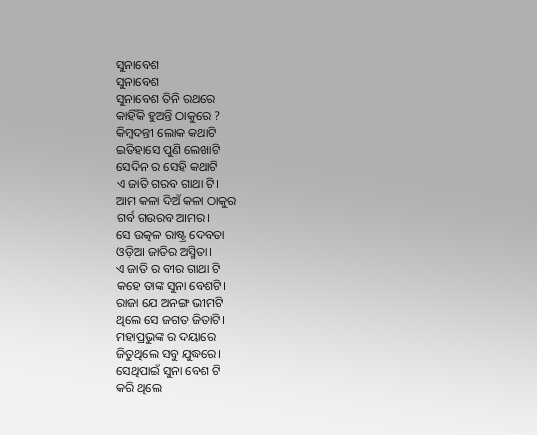ସୁନାବେଶ
ସୁନାବେଶ
ସୁନାବେଶ ତିନି ରଥରେ
କାହିଁକି ହୁଅନ୍ତି ଠାକୁରେ ?
କିମ୍ବଦନ୍ତୀ ଲୋକ କଥାଟି
ଇତିହାସେ ପୁଣି ଲେଖାଟି
ସେଦିନ ର ସେହି କଥାଟି
ଏ ଜାତି ଗରବ ଗାଥା ଟି।
ଆମ କଳା ଦିଅଁ କଳା ଠାକୁର
ଗର୍ବ ଗଉରବ ଆମର।
ସେ ଉତ୍କଳ ରାଷ୍ଟ୍ର ଦେବତା
ଓଡ଼ିଆ ଜାତିର ଅସ୍ମିତା।
ଏ ଜାତି ର ବୀର ଗାଥା ଟି
କହେ ତାଙ୍କ ସୁନା ବେଶଟି।
ରାଜା ଯେ ଅନଙ୍ଗ ଭୀମଟି
ଥିଲେ ସେ ଜଗତ ଜିତାଟି।
ମହାପ୍ରଭୁଙ୍କ ର ଦୟାରେ
ଜିତୁଥିଲେ ସବୁ ଯୁଦ୍ଧରେ।
ସେଥିପାଇଁ ସୁନା ବେଶ ଟି
କରି ଥିଲେ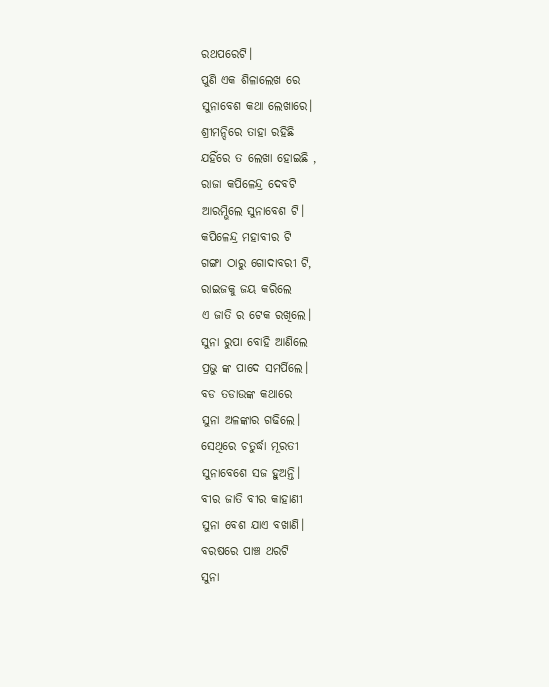ରଥପରେଟି।
ପୁଣି ଏକ ଶିଳାଲେଖ ରେ
ସୁନାବେଶ କଥା ଲେଖାରେ।
ଶ୍ରୀମନ୍ଦିରେ ତାହା ରହିଛି
ଯହିଁରେ ତ ଲେଖା ହୋଇଛି ,
ରାଜା କପିଳେନ୍ଦ୍ର ଦେବଟି
ଆରମ୍ଭିଲେ ସୁନାବେଶ ଟି।
କପିଳେନ୍ଦ୍ର ମହାବୀର ଟି
ଗଙ୍ଗା ଠାରୁ ଗୋଦାବରୀ ଟି,
ରାଇଜକୁ ଜୟ କରିଲେ
ଏ ଜାତି ର ଟେକ ରଖିଲେ।
ସୁନା ରୁପା ବୋହି ଆଣିଲେ
ପ୍ରଭୁ ଙ୍କ ପାଦେ ସମର୍ପିଲେ।
ବଡ ତଡାଉଙ୍କ କଥାରେ
ସୁନା ଅଳଙ୍କାର ଗଢିଲେ।
ସେଥିରେ ଚତୁର୍ଦ୍ଧା ମୂରତୀ
ସୁନାବେଶେ ସଜ ହୁଅନ୍ତି।
ବୀର ଜାତି ବୀର କାହାଣୀ
ସୁନା ବେଶ ଯାଏ ବଖାଣି।
ବରଷରେ ପାଞ୍ଚ ଥରଟି
ସୁନା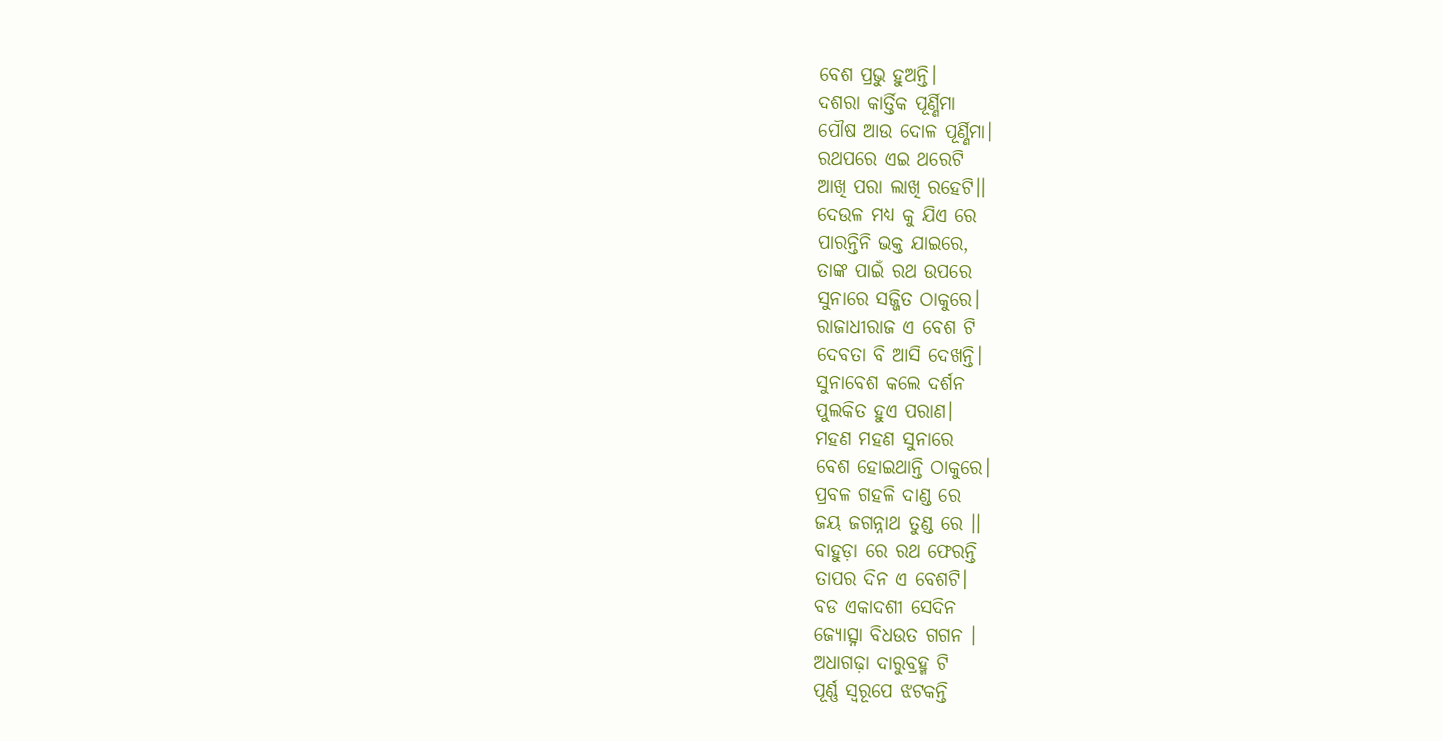ବେଶ ପ୍ରଭୁ ହୁଅନ୍ତି।
ଦଶରା କାର୍ତ୍ତିକ ପୂର୍ଣ୍ଣିମା
ପୌଷ ଆଉ ଦୋଳ ପୂର୍ଣ୍ଣିମା।
ରଥପରେ ଏଇ ଥରେଟି
ଆଖି ପରା ଲାଖି ରହେଟି।।
ଦେଉଳ ମଧ୍ୟ କୁ ଯିଏ ରେ
ପାରନ୍ତିନି ଭକ୍ତ ଯାଇରେ,
ତାଙ୍କ ପାଇଁ ରଥ ଉପରେ
ସୁନାରେ ସଜ୍ଜିତ ଠାକୁରେ।
ରାଜାଧୀରାଜ ଏ ବେଶ ଟି
ଦେବତା ବି ଆସି ଦେଖନ୍ତି।
ସୁନାବେଶ କଲେ ଦର୍ଶନ
ପୁଲକିତ ହୁଏ ପରାଣ।
ମହଣ ମହଣ ସୁନାରେ
ବେଶ ହୋଇଥାନ୍ତି ଠାକୁରେ।
ପ୍ରବଳ ଗହଳି ଦାଣ୍ଡ ରେ
ଜୟ ଜଗନ୍ନାଥ ତୁଣ୍ଡ ରେ ।।
ବାହୁଡ଼ା ରେ ରଥ ଫେରନ୍ତି
ତାପର ଦିନ ଏ ବେଶଟି।
ବଡ ଏକାଦଶୀ ସେଦିନ
ଜ୍ୟୋତ୍ସ୍ନା ବିଧଉତ ଗଗନ ।
ଅଧାଗଢ଼ା ଦାରୁବ୍ରହ୍ମ ଟି
ପୂର୍ଣ୍ଣ ସ୍ବରୂପେ ଝଟକନ୍ତି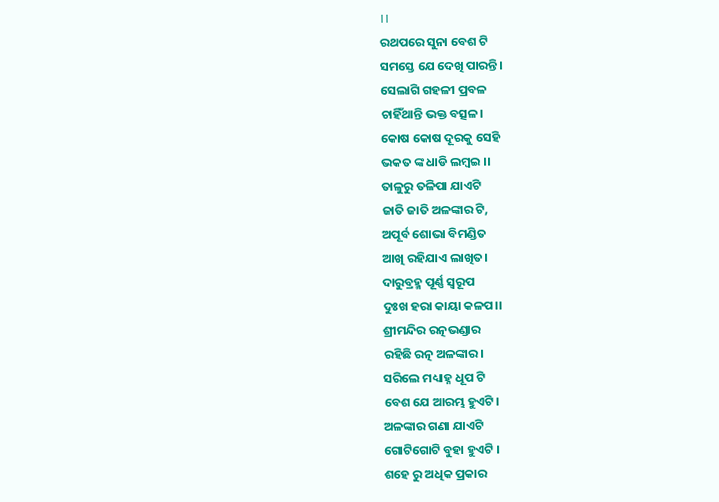।।
ରଥପରେ ସୁନା ବେଶ ଟି
ସମସ୍ତେ ଯେ ଦେଖି ପାରନ୍ତି।
ସେଲାଗି ଗହଳୀ ପ୍ରବଳ
ଚାହିଁଥାନ୍ତି ଭକ୍ତ ବତ୍ସଳ।
କୋଷ କୋଷ ଦୂରକୁ ସେହି
ଭକତ ଙ୍କ ଧାଡି ଲମ୍ଵଇ ।।
ତାଳୁରୁ ତଳିପା ଯାଏଟି
ଜାତି ଜାତି ଅଳଙ୍କାର ଟି,
ଅପୂର୍ବ ଶୋଭା ବିମଣ୍ଡିତ
ଆଖି ରହିଯାଏ ଲାଖିତ।
ଦାରୁବ୍ରହ୍ମ ପୂର୍ଣ୍ଣ ସ୍ବରୂପ
ଦୁଃଖ ହରା କାୟା କଳପ।।
ଶ୍ରୀମନ୍ଦିର ରତ୍ନଭଣ୍ଡାର
ରହିଛି ରତ୍ନ ଅଳଙ୍କାର।
ସରିଲେ ମଧ୍ୟାହ୍ନ ଧୂପ ଟି
ବେଶ ଯେ ଆରମ୍ଭ ହୁଏଟି।
ଅଳଙ୍କାର ଗଣା ଯାଏଟି
ଗୋଟିଗୋଟି ବୁହା ହୁଏଟି ।
ଶହେ ରୁ ଅଧିକ ପ୍ରକାର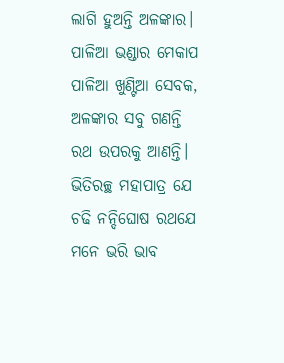ଲାଗି ହୁଅନ୍ତି ଅଳଙ୍କାର।
ପାଳିଆ ଭଣ୍ଡାର ମେକାପ
ପାଳିଆ ଖୁଣ୍ଟିଆ ସେବକ,
ଅଳଙ୍କାର ସବୁ ଗଣନ୍ତି
ରଥ ଉପରକୁ ଆଣନ୍ତି।
ଭିତିରଚ୍ଛ ମହାପାତ୍ର ଯେ
ଚଢି ନନ୍ଦିଘୋଷ ରଥଯେ
ମନେ ଭରି ଭାବ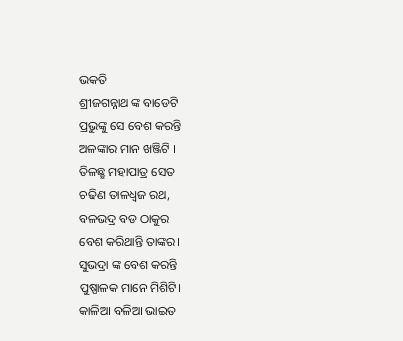ଭକତି
ଶ୍ରୀଜଗନ୍ନାଥ ଙ୍କ ବାଡେଟି
ପ୍ରଭୁଙ୍କୁ ସେ ବେଶ କରନ୍ତି
ଅଳଙ୍କାର ମାନ ଖଞ୍ଜିଟି ।
ତିଳଛ୍ଛ ମହାପାତ୍ର ସେତ
ଚଢିଣ ତାଳଧ୍ଵଜ ରଥ,
ବଳଭଦ୍ର ବଡ ଠାକୁର
ବେଶ କରିଥାନ୍ତି ତାଙ୍କର।
ସୁଭଦ୍ରା ଙ୍କ ବେଶ କରନ୍ତି
ପୁଷ୍ପାଳକ ମାନେ ମିଶିଟି।
କାଳିଆ ବଳିଆ ଭାଇତ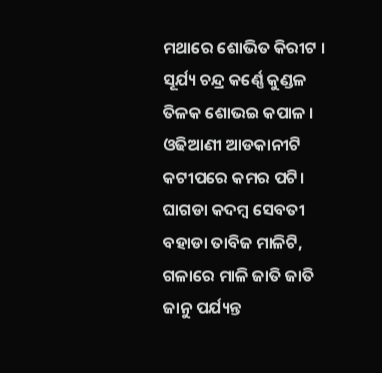ମଥାରେ ଶୋଭିତ କିରୀଟ ।
ସୂର୍ଯ୍ୟ ଚନ୍ଦ୍ର କର୍ଣ୍ଣେ କୁଣ୍ଡଳ
ତିଳକ ଶୋଭଇ କପାଳ ।
ଓଢିଆଣୀ ଆଡକାନୀଟି
କଟୀପରେ କମର ପଟି।
ଘାଗଡା କଦମ୍ବ ସେବତୀ
ବହାଡା ତାବିଜ ମାଳିଟି,
ଗଳାରେ ମାଳି ଜାତି ଜାତି
ଜାନୁ ପର୍ଯ୍ୟନ୍ତ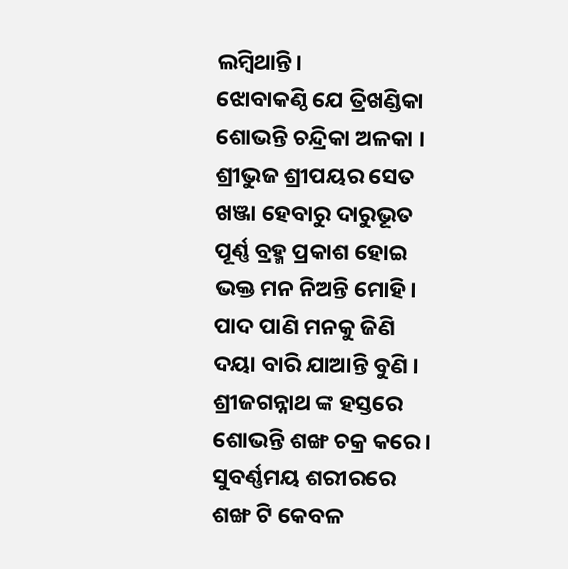ଲମ୍ବିଥାନ୍ତି।
ଝୋବାକଣ୍ଠି ଯେ ତ୍ରିଖଣ୍ଡିକା
ଶୋଭନ୍ତି ଚନ୍ଦ୍ରିକା ଅଳକା ।
ଶ୍ରୀଭୁଜ ଶ୍ରୀପୟର ସେତ
ଖଞ୍ଜା ହେବାରୁ ଦାରୁଭୂତ
ପୂର୍ଣ୍ଣ ବ୍ରହ୍ମ ପ୍ରକାଶ ହୋଇ
ଭକ୍ତ ମନ ନିଅନ୍ତି ମୋହି।
ପାଦ ପାଣି ମନକୁ ଜିଣି
ଦୟା ବାରି ଯାଆନ୍ତି ବୁଣି ।
ଶ୍ରୀଜଗନ୍ନାଥ ଙ୍କ ହସ୍ତରେ
ଶୋଭନ୍ତି ଶଙ୍ଖ ଚକ୍ର କରେ।
ସୁବର୍ଣ୍ଣମୟ ଶରୀରରେ
ଶଙ୍ଖ ଟି କେବଳ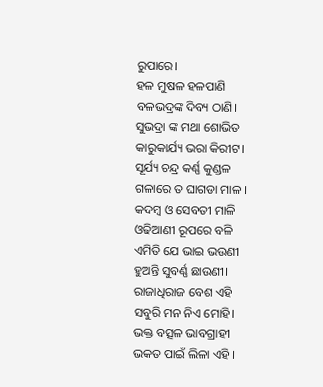ରୁପାରେ।
ହଳ ମୁଷଳ ହଳପାଣି
ବଳଭଦ୍ରଙ୍କ ଦିବ୍ୟ ଠାଣି।
ସୁଭଦ୍ରା ଙ୍କ ମଥା ଶୋଭିତ
କାରୁକାର୍ଯ୍ୟ ଭରା କିରୀଟ।
ସୂର୍ଯ୍ୟ ଚନ୍ଦ୍ର କର୍ଣ୍ଣ କୁଣ୍ଡଳ
ଗଳାରେ ତ ଘାଗଡା ମାଳ ।
କଦମ୍ବ ଓ ସେବତୀ ମାଳି
ଓଢିଆଣୀ ରୂପରେ ବଳି
ଏମିତି ଯେ ଭାଇ ଭଉଣୀ
ହୁଅନ୍ତି ସୁବର୍ଣ୍ଣ ଛାଉଣୀ।
ରାଜାଧିରାଜ ବେଶ ଏହି
ସବୁରି ମନ ନିଏ ମୋହି।
ଭକ୍ତ ବତ୍ସଳ ଭାବଗ୍ରାହୀ
ଭକତ ପାଇଁ ଲିଳା ଏହି ।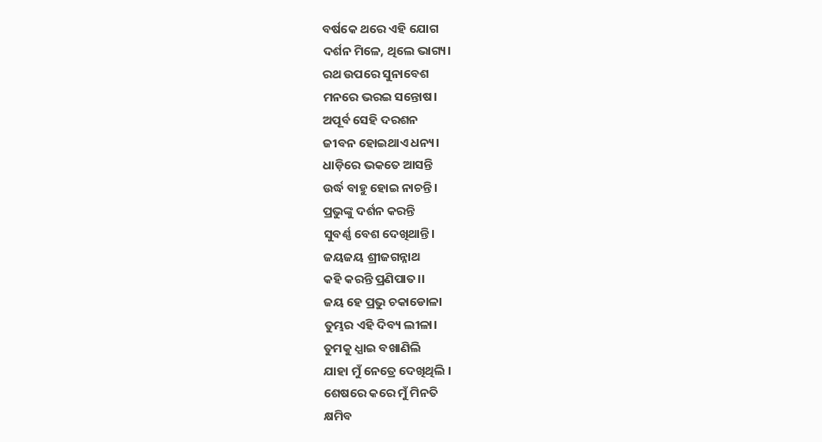ବର୍ଷକେ ଥରେ ଏହି ଯୋଗ
ଦର୍ଶନ ମିଳେ, ଥିଲେ ଭାଗ୍ୟ।
ରଥ ଉପରେ ସୁନାବେଶ
ମନରେ ଭରଇ ସନ୍ତୋଷ।
ଅପୂର୍ବ ସେହି ଦରଶନ
ଜୀବନ ହୋଇଥାଏ ଧନ୍ୟ।
ଧାଡ଼ିରେ ଭକତେ ଆସନ୍ତି
ଉର୍ଦ୍ଧ ବାହୁ ହୋଇ ନାଚନ୍ତି।
ପ୍ରଭୁଙ୍କୁ ଦର୍ଶନ କରନ୍ତି
ସୁବର୍ଣ୍ଣ ବେଶ ଦେଖିଥାନ୍ତି।
ଜୟଜୟ ଶ୍ରୀଜଗନ୍ନାଥ
କହି କରନ୍ତି ପ୍ରଣିପାତ।।
ଜୟ ହେ ପ୍ରଭୁ ଚକାଡୋଳା
ତୁମ୍ଭର ଏହି ଦିବ୍ୟ ଲୀଳା।
ତୁମକୁ ଧ୍ଯାଇ ବଖାଣିଲି
ଯାହା ମୁଁ ନେତ୍ରେ ଦେଖିଥିଲି ।
ଶେଷରେ କରେ ମୁଁ ମିନତି
କ୍ଷମିବ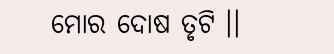ମୋର ଦୋଷ ତୃଟି ।।